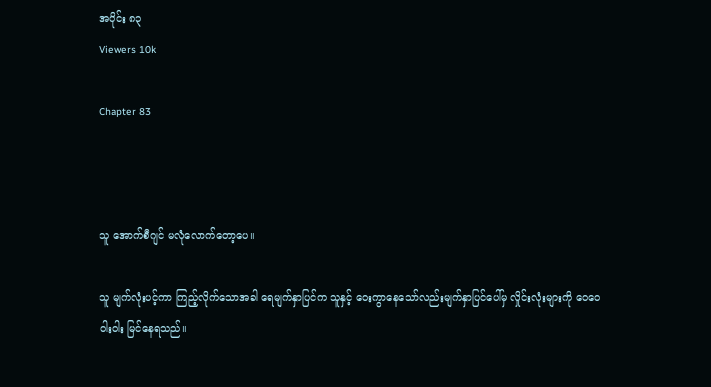အပိုင်း ၈၃
Viewers 10k

Chapter 83



သူ အောက်စီဂျင် မလုံလောက်‌တော့ပေ။

သူ မျက်လုံးပင့်ကာ ကြည့်လိုက်သောအခါ ရေမျက်နှာပြင်က သူနှင့် ဝေးကွာနေသော်လည်းမျက်နှာပြင်ပေါ်မှ လှိုင်းလုံးများကို ဝေဝေဝါးဝါး မြင်နေရသည်။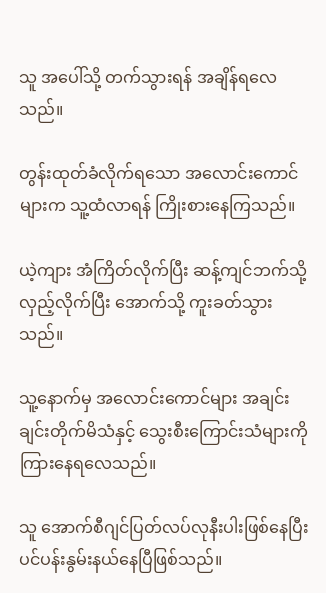သူ အပေါ်သို့ တက်သွားရန် အချိန်ရလေသည်။

တွန်းထုတ်ခံလိုက်ရသော အလောင်းကောင်များက သူ့ထံလာရန် ကြိုးစားနေကြသည်။

ယဲ့ကျား အံကြိတ်လိုက်ပြီး ဆန့်ကျင်ဘက်သို့ လှည့်လိုက်ပြီး အောက်သို့ ကူးခတ်သွားသည်။

သူ့နောက်မှ အလောင်းကောင်များ အချင်းချင်းတိုက်မိသံနှင့် သွေးစီးကြောင်းသံများကို ကြားနေရလေသည်။

သူ အောက်စီဂျင်ပြတ်လပ်လုနီးပါးဖြစ်နေပြီး ပင်ပန်းနွမ်းနယ်နေပြီဖြစ်သည်။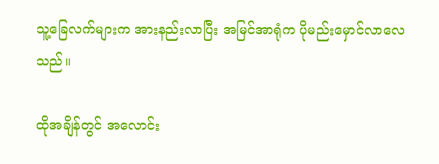သူ့ခြေလက်များက အားနည်းလာပြီး အမြင်အာရုံက ပိုမည်းမှောင်လာလေသည်။

ထိုအချိန်တွင် အလောင်း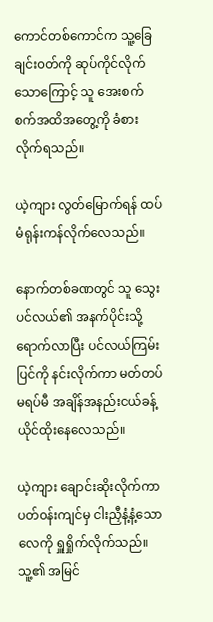ကောင်တစ်ကောင်က သူ့ခြေချင်း၀တ်ကို ဆုပ်ကိုင်လိုက်သောကြောင့် သူ အေးစက်စက်အထိအတွေ့ကို ခံစားလိုက်ရသည်။

ယဲ့ကျား လွတ်မြောက်ရန် ထပ်မံရုန်းကန်လိုက်လေသည်။

နောက်တစ်ခဏတွင် သူ သွေးပင်လယ်၏ အနက်ပိုင်းသို့ ရောက်လာပြီး ပင်လယ်ကြမ်းပြင်ကို နင်းလိုက်ကာ မတ်တပ်မရပ်မီ အချိန်အနည်းငယ်ခန့် ယိုင်ထိုးနေလေသည်။

ယဲ့ကျား ချောင်းဆိုးလိုက်ကာ ပတ်၀န်းကျင်မှ ငါးညှီနံ့နံ့သော လေကို ရှူရှိုက်လိုက်သည်။ သူ့၏ အမြင်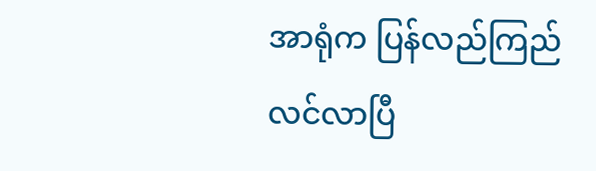အာရုံက ပြန်လည်ကြည်လင်လာပြီ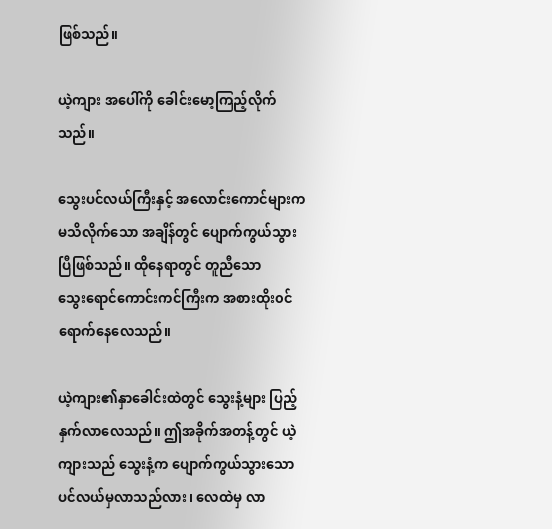ဖြစ်သည်။

ယဲ့ကျား အ‌ပေါ်ကို ခေါင်းမော့ကြည့်လိုက်သည်။

သွေးပင်လယ်ကြီးနှင့် အလောင်းကောင်များက မသိလိုက်သော အချိန်တွင် ပျောက်ကွယ်သွားပြီဖြစ်သည်။ ထိုနေရာတွင် တူညီသော သွေး‌ရောင်ကောင်းကင်ကြီးက အစားထိုး၀င်ရောက်နေလေသည်။

ယဲ့ကျား၏နှာခေါင်းထဲတွင် သွေးနံ့များ ပြည့်နှက်လာလေသည်။ ဤအခိုက်အတန့်တွင် ယဲ့ကျားသည် သွေးနံ့က ပျောက်ကွယ်သွားသော ပင်လယ်မှလာသည်လား၊ လေထဲမှ လာ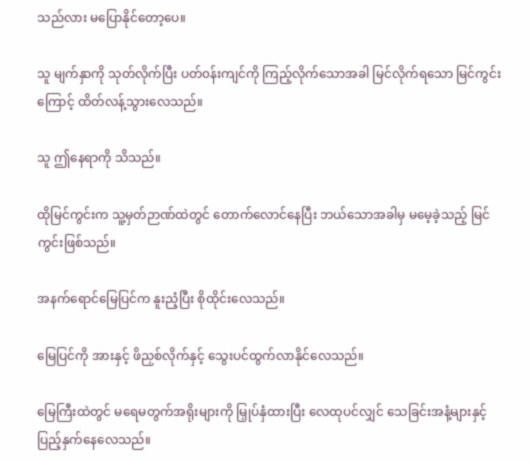သည်လား မပြောနိုင်တော့ပေ။

သူ မျက်နှာကို သုတ်လိုက်ပြီး ပတ်၀န်းကျင်ကို ကြည့်လိုက်သောအခါ မြင်လိုက်ရသော မြင်ကွင်းကြောင့် ထိတ်လန့်သွားလေသည်။

သူ ဤနေရာကို သိသည်။

ထိုမြင်ကွင်းက သူ့မှတ်ဉာဏ်ထဲတွင် တောက်လောင်နေပြီး ဘယ်သောအခါမှ မမေ့ခဲ့သည့် မြင်ကွင်းဖြစ်သည်။

အနက်ရောင်မြေပြင်က ‌နူးညံ့ပြီး စိုထိုင်းလေသည်။

မြေပြင်ကို အားနှင့် ဖိညှစ်လိုက်နှင့် သွေးပင်ထွက်လာနိုင်လေသည်။

မြေကြီးထဲတွင် မရေမတွက်အရိုးများကို မြှုပ်နှံထားပြီး လေထုပင်လျှင် သေခြင်းအနံ့များနှင့် ပြည့်နှက်နေလေသည်။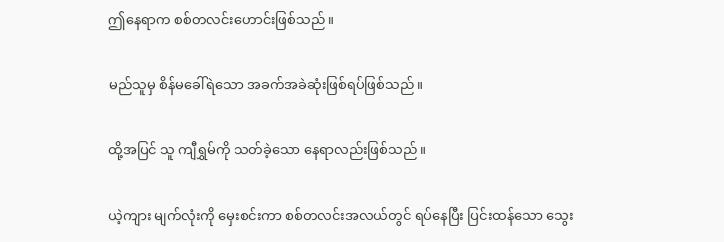ဤနေရာက စစ်တလင်းဟောင်းဖြစ်သည်။

မည်သူမှ စိန်မခေါ်ရဲသော အခက်အခဲဆုံးဖြစ်ရပ်ဖြစ်သည်။

ထို့အပြင် သူ ကျီရွှမ်ကို သတ်ခဲ့သော နေရာလည်းဖြစ်သည်။

ယဲ့ကျား မျက်လုံးကို ‌မှေးစင်းကာ စစ်တလင်းအလယ်တွင် ရပ်နေပြီး ပြင်းထန်သော သွေး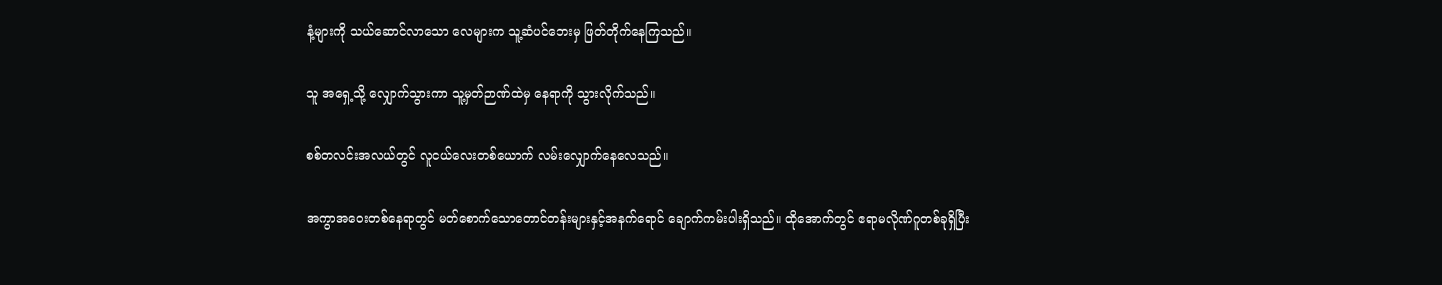နံ့များကို ‌သယ်ဆောင်လာသော လေများက သူ့ဆံပင်ဘေးမှ ဖြတ်တိုက်နေကြသည်။

သူ အရှေ့သို့ လျှောက်သွားကာ သူ့မှတ်ဉာဏ်ထဲမှ နေရာကို သွားလိုက်သည်။

စစ်တလင်းအလယ်တွင် လူငယ်လေးတစ်ယောက် လမ်းလျှောက်နေလေသည်။

အကွာအဝေးတစ်နေရာတွင် မတ်စောက်သောတောင်တန်းများနှင့်အနက်ရောင် ချောက်ကမ်းပါးရှိသည်။ ထိုအောက်တွင် ဧရာမလိုဏ်ဂူတစ်ခုရှိပြီး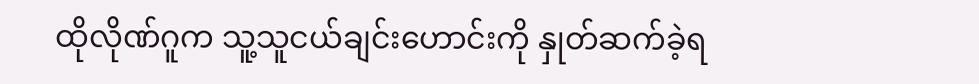ထိုလိုဏ်ဂူက သူ့သူငယ်ချင်းဟောင်းကို နှုတ်ဆက်ခဲ့ရ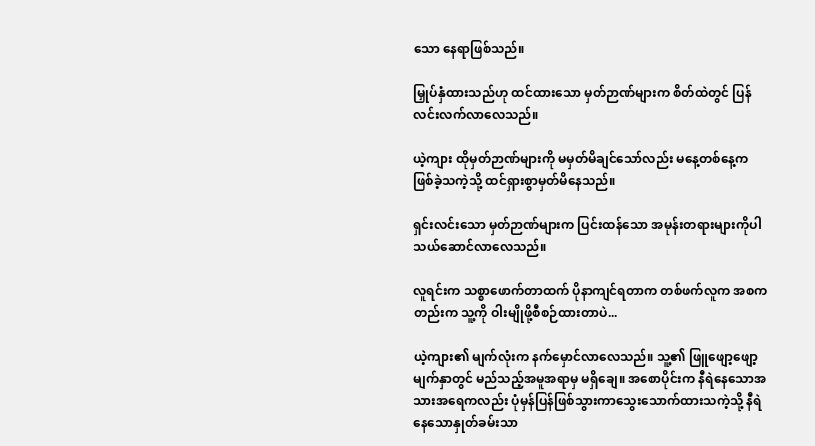သော နေရာဖြစ်သည်။

မြှုပ်နှံထားသည်ဟု ထင်ထားသော မှတ်ဉာဏ်များက စိတ်ထဲတွင် ပြန်လင်းလက်လာလေသည်။

ယဲ့ကျား ထိုမှတ်ဉာဏ်များကို မမှတ်မိချင်သော်လည်း မနေ့တစ်နေ့က ဖြစ်ခဲ့သကဲ့သို့ ထင်ရှားစွာမှတ်မိနေသည်။

ရှင်းလင်းသော မှတ်ဉာဏ်များက ပြင်းထန်သော အမုန်းတရားများကိုပါ သယ်ဆောင်လာလေသည်။

လူရင်းက သစ္စာဖောက်တာထက် ပိုနာကျင်ရတာက တစ်ဖက်လူက အစကတည်းက သူ့ကို ဝါးမျိုဖို့စီစဉ်ထားတာပဲ...

ယဲ့ကျား၏ မျက်လုံးက နက်မှောင်လာလေသည်။ သူ့၏ ဖြူဖျော့ဖျော့ မျက်နှာတွင် မည်သည့်အမူအရာမှ မရှိချေ။ အစောပိုင်းက နီရဲနေသောအသားအရေကလည်း ပုံမှန်ပြန်ဖြစ်သွားကာသွေးသောက်ထားသကဲ့သို့ နီရဲနေသောနှုတ်ခမ်းသာ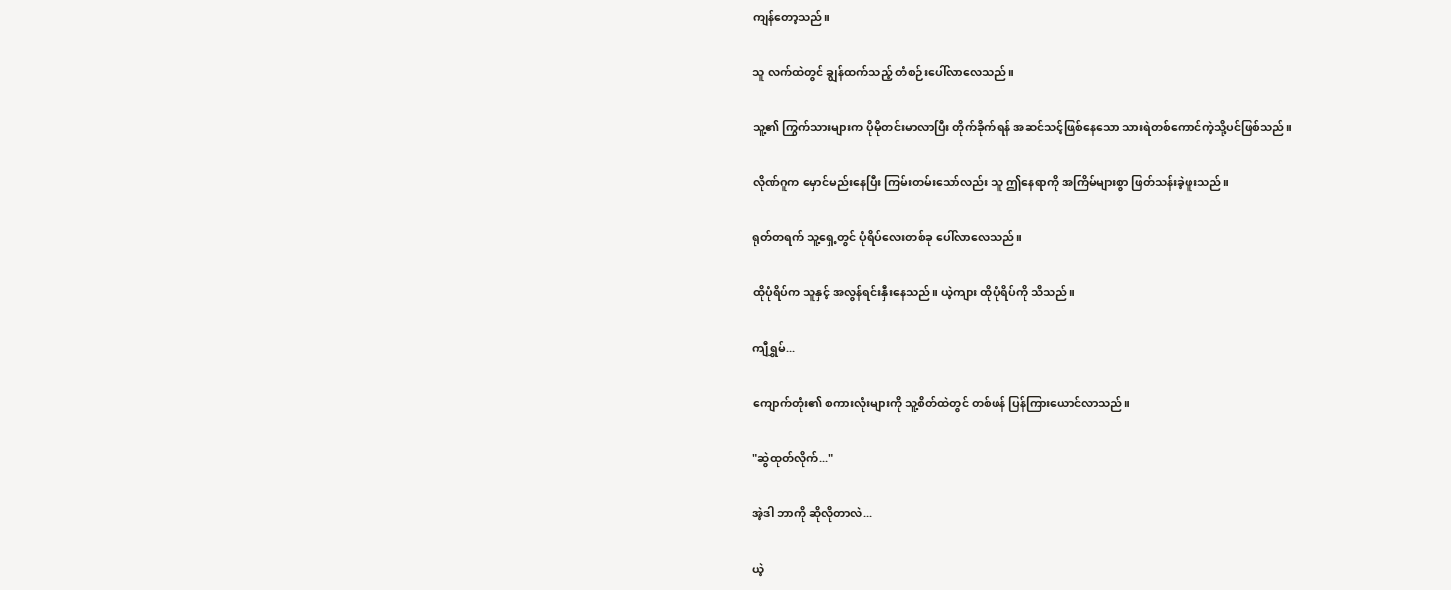ကျန်တော့သည်။

သူ လက်ထဲတွင် ချွန်ထက်သည့် တံစဉ်းပေါ်လာလေသည်။

သူ့၏ ကြွက်သားများက ပိုမိုတင်းမာလာပြီး တိုက်ခိုက်ရန် အဆင်သင့်ဖြစ်နေ‌သော သားရဲတစ်ကောင်ကဲ့သို့ပင်ဖြစ်သည်။

လိုဏ်ဂူက မှောင်မည်းနေပြီး ကြမ်းတမ်းသော်လည်း သူ ဤနေရာကို အကြိမ်များစွာ ဖြတ်သန်းခဲ့ဖူးသည်။

ရုတ်တရက် သူ့ရှေ့တွင် ပုံရိပ်လေးတစ်ခု ပေါ်လာလေသည်။

ထိုပုံရိပ်က သူနှင့် အလွန်ရင်းနှီးနေသည်။ ယဲ့ကျား ထိုပုံရိပ်ကို သိသည်။

ကျီရွှမ်...

ကျောက်တုံး၏ စကားလုံးများကို သူ့စိတ်ထဲတွင် တစ်ဖန် ပြန်ကြားယောင်လာသည်။

"ဆွဲထုတ်လိုက်..."

အဲ့ဒါ ဘာကို ဆိုလိုတာလဲ...

ယဲ့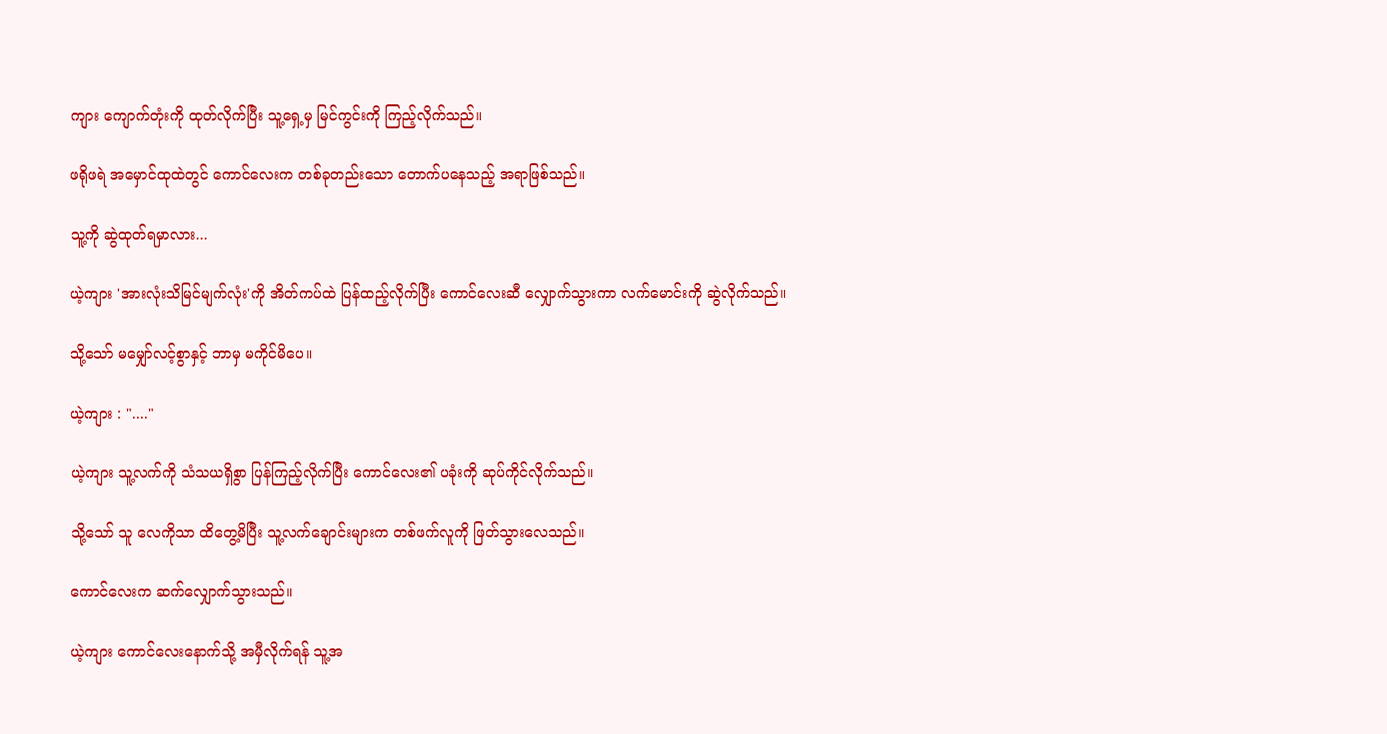ကျား ကျောက်တုံးကို ထုတ်လိုက်ပြီး သူ့ရှေ့မှ မြင်ကွင်းကို ကြည့်လိုက်သည်။

ဖရိုဖရဲ အမှောင်ထုထဲတွင် ကောင်လေးက တစ်ခုတည်းသော တောက်ပနေသည့် အရာဖြစ်သည်။

သူ့ကို ဆွဲထုတ်ရမှာလား...

ယဲ့ကျား 'အားလုံးသိမြင်မျက်လုံး'ကို အိတ်ကပ်ထဲ ပြန်ထည့်လိုက်ပြီး ကောင်လေးဆီ လျှောက်သွားကာ လက်မောင်းကို ဆွဲလိုက်သည်။

သို့သော် မမျှော်လင့်စွာနှင့် ဘာမှ မကိုင်မိပေ။

ယဲ့ကျား : "...."

ယဲ့ကျား သူ့လက်ကို သံသယရှိစွာ ပြန်ကြည့်လိုက်ပြီး ကောင်လေး၏ ပခုံးကို ဆုပ်ကိုင်လိုက်သည်။

သို့သော် သူ လေကိုသာ ထိတွေ့မိပြီး သူ့လက်ချောင်းများက တစ်ဖက်လူကို ဖြတ်သွားလေသည်။

ကောင်လေးက ဆက်လျှောက်သွားသည်။

ယဲ့ကျား ကောင်လေးနောက်သို့ အမှီလိုက်ရန် သူ့အ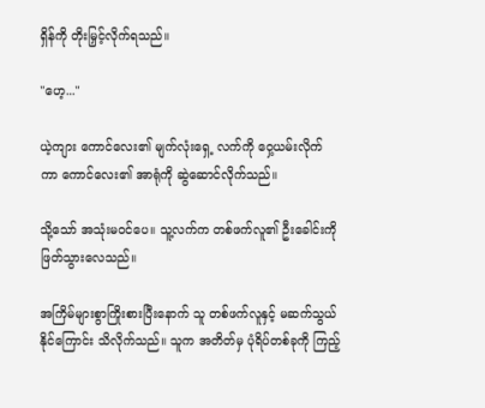ရှိန်ကို တိုးမြှင့်လိုက်ရသည်။

"ဟေ့..."

ယဲ့ကျား ကောင်လေး၏ မျက်လုံးရှေ့ လက်ကို ဝှေ့ယမ်းလိုက်ကာ ‌ကောင်လေး၏ အာရုံကို ဆွဲဆောင်လိုက်သည်။

သို့သော် အသုံးမဝင်ပေ။ သူ့လက်က တစ်ဖက်လူ၏ ဦးခေါင်းကို ဖြတ်သွားလေသည်။

အကြိမ်များစွာကြိုးစားပြီးနောက် သူ တစ်ဖက်လူနှင့် မဆက်သွယ်နိုင်ကြောင်း သိလိုက်သည်။ သူက အတိတ်မှ ပုံရိပ်တစ်ခုကို ကြည့်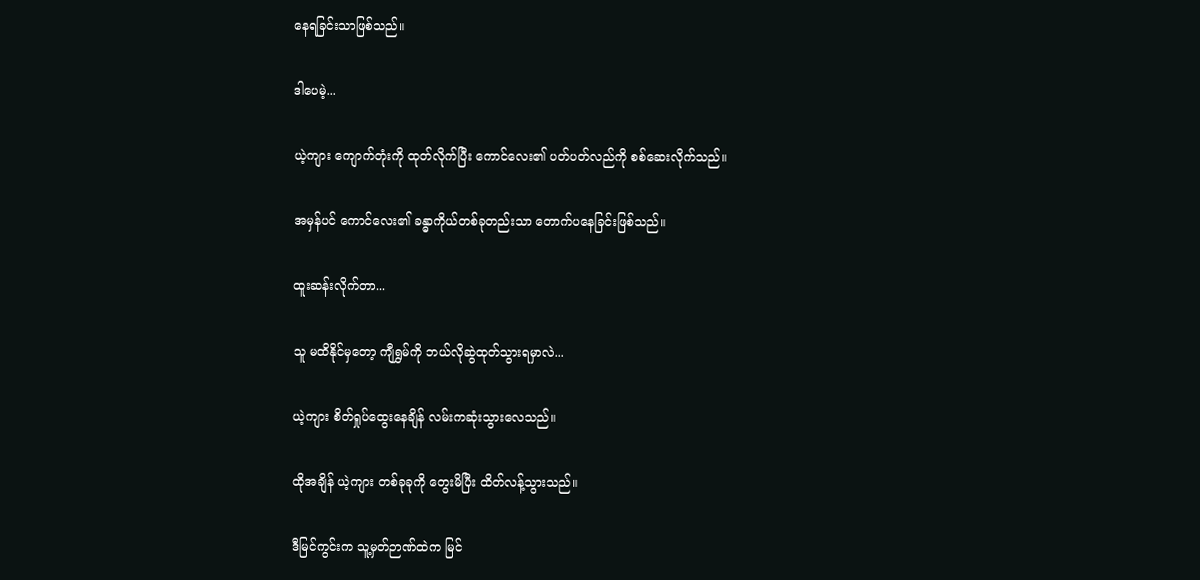နေရခြင်းသာဖြစ်သည်။

ဒါပေမဲ့...

ယဲ့ကျား ကျောက်တုံးကို ထုတ်လိုက်ပြီး ကောင်လေး၏ ပတ်ပတ်လည်ကို စစ်ဆေးလိုက်သည်။

အမှန်ပင် ကောင်လေး၏ ခန္ဓာကိုယ်တစ်ခုတည်းသာ တောက်ပနေခြင်းဖြစ်သည်။

ထူးဆန်းလိုက်တာ...

သူ မထိနိုင်မှ‌တော့ ကျီရွှမ်ကို ဘယ်လိုဆွဲထုတ်သွားရမှာလဲ...

ယဲ့ကျား စိတ်ရှုပ်ထွေးနေချိန် လမ်းကဆုံးသွားလေသည်။

ထိုအချိန် ယဲ့ကျား တစ်ခုခုကို တွေးမိပြီး ထိတ်လန့်သွားသည်။

ဒီမြင်ကွင်းက သူ့မှတ်ဉာဏ်ထဲက မြင်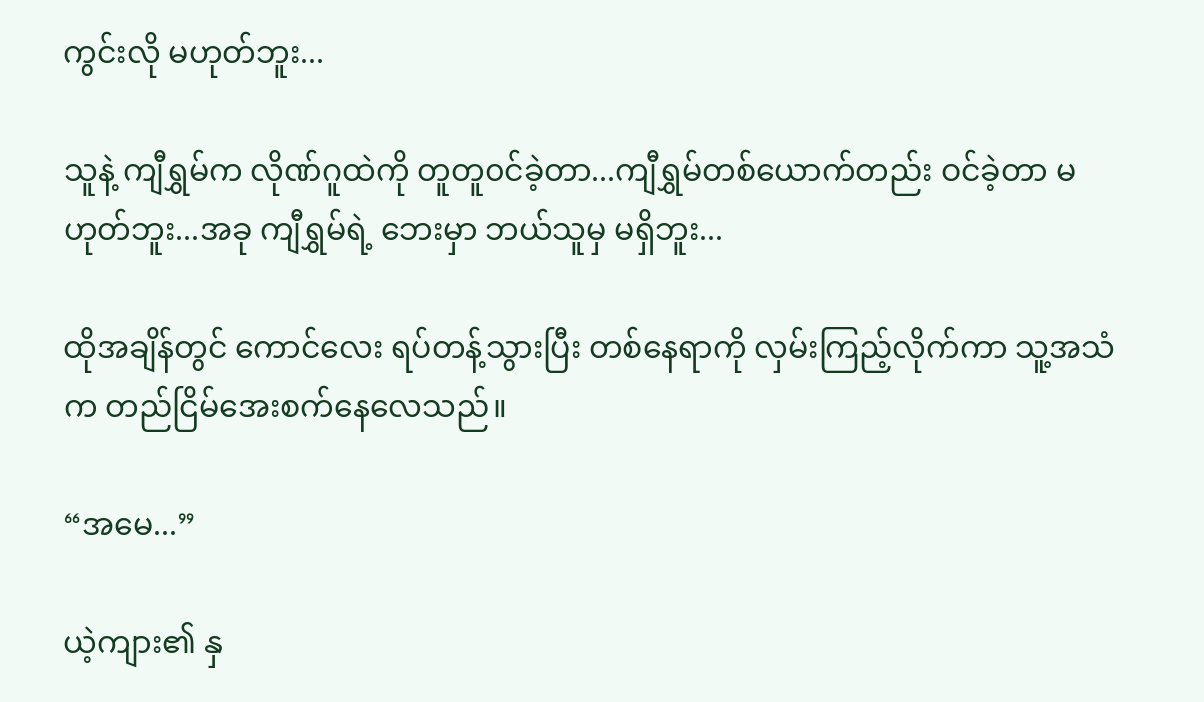ကွင်းလို မဟုတ်ဘူး...

သူနဲ့ ကျီရွှမ်က လိုဏ်ဂူထဲကို တူတူ၀င်ခဲ့တာ...ကျီရွှမ်တစ်ယောက်တည်း ဝင်ခဲ့တာ မဟုတ်ဘူး...အခု ကျီရွှမ်ရဲ့ ဘေးမှာ ဘယ်သူမှ မရှိဘူး...

ထိုအချိန်တွင် ကောင်လေး ရပ်တန့်သွားပြီး တစ်နေရာကို လှမ်းကြည့်လိုက်ကာ သူ့အသံက တည်ငြိမ်အေးစက်နေလေသည်။

“အမေ...”

ယဲ့ကျား၏ နှ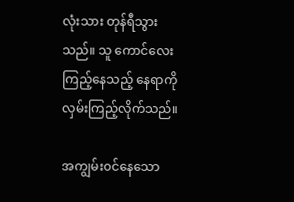လုံးသား တုန်ရီသွားသည်။ သူ ကောင်လေးကြည့်နေသည့် နေရာကို လှမ်းကြည့်လိုက်သည်။

အကျွမ်း၀င်နေသော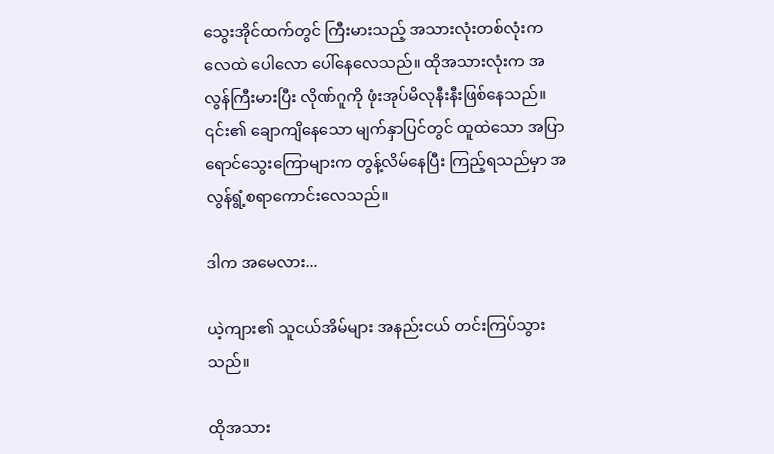သွေးအိုင်ထက်တွင် ကြီးမားသည့် အသားလုံးတစ်လုံးက လေထဲ ပေါလော ပေါ်နေလေသည်။ ထိုအသားလုံးက အလွန်ကြီးမားပြီး လိုဏ်ဂူကို ဖုံးအုပ်မိလုနီးနီးဖြစ်နေသည်။ ၎င်း၏ ‌ချောကျိနေသော မျက်နှာပြင်တွင် ထူထဲသော အပြာရောင်သွေးကြောများက တွန့်လိမ်နေပြီး ကြည့်ရသည်မှာ အလွန်ရွံ့စရာကောင်းလေသည်။

ဒါက အမေလား...

ယဲ့ကျား၏ သူငယ်အိမ်များ အနည်းငယ် တင်းကြပ်သွားသည်။

ထိုအသား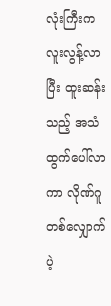လုံးကြီးက လူးလွန့်လာပြီး ထူးဆန်းသည့် အသံထွက်ပေါ်လာကာ လိုဏ်ဂူတစ်လျှောက် ပဲ့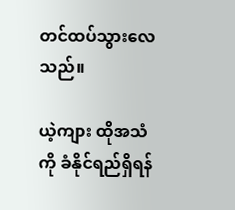တင်ထပ်သွားလေသည်။

ယဲ့ကျား ထိုအသံကို ခံနိုင်ရည်ရှိရန်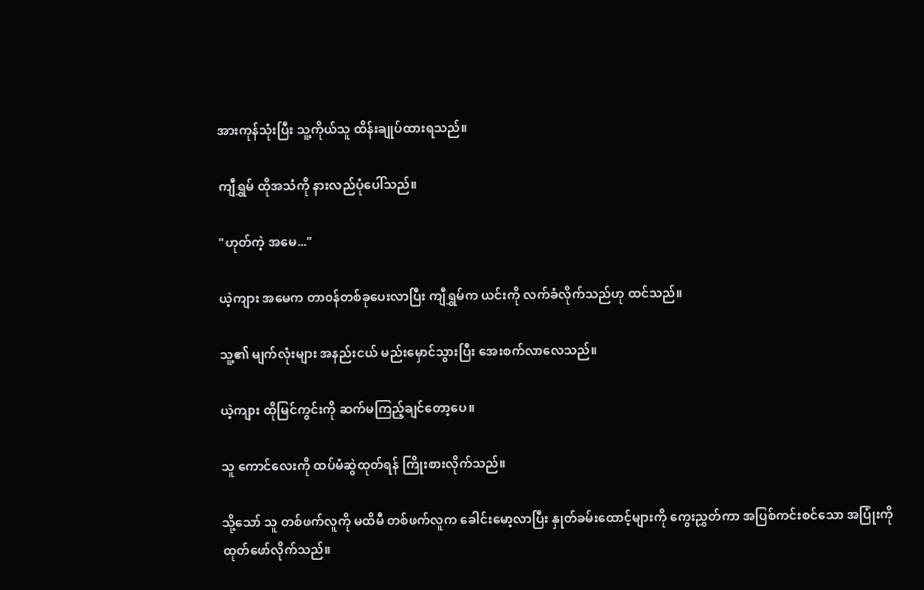အားကုန်သုံးပြီး သူ့ကိုယ်သူ ထိန်းချုပ်ထားရသည်။

ကျီရွှမ် ထိုအသံကို နားလည်ပုံပေါ်သည်။

"ဟုတ်ကဲ့ အမေ..."

ယဲ့ကျား အမေက တာ၀န်တစ်ခုပေးလာပြီး ကျီရွှမ်က ယင်းကို လက်ခံလိုက်သည်ဟု ထင်သည်။

သူ့၏ မျက်လုံးများ အနည်းငယ် မည်းမှောင်သွားပြီး အေးစက်လာလေသည်။

ယဲ့ကျား ထိုမြင်ကွင်းကို ဆက်မကြည့်ချင်တော့ပေ။

သူ ကောင်လေးကို ထပ်မံဆွဲထုတ်ရန် ကြိုးစားလိုက်သည်။

သို့သော် သူ တစ်ဖက်လူကို မထိ‌မီ တစ်ဖက်လူက ခေါင်းမော့လာပြီး နှုတ်ခမ်း‌ထောင့်များကို ကွေးညွှတ်ကာ အပြစ်ကင်းစင်သော အပြုံးကိုထုတ်ဖော်လိုက်သည်။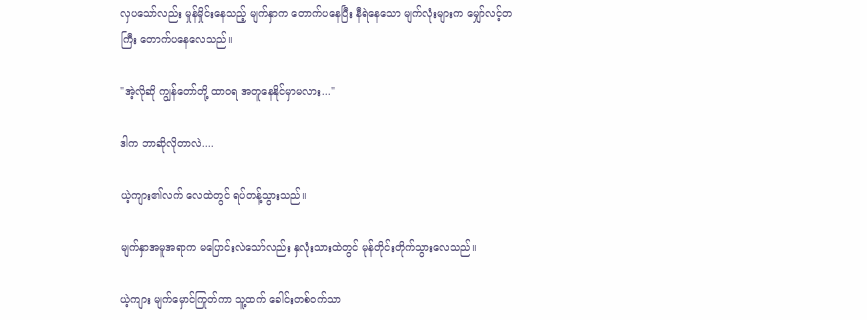လှပသော်လည်း မှုန်မှိုင်းနေသည့် မျက်နှာက တောက်ပနေပြီး နီရဲနေသော မျက်လုံးများက မျှော်လင့်တကြီး ‌တောက်ပနေလေသည်။

"အဲ့လိုဆို ကျွန်တော်တို့ ထာ၀ရ အတူနေနိုင်မှာမလား..."

ဒါက ဘာဆိုလိုတာလဲ....

ယဲ့ကျား၏လက် လေထဲတွင် ရပ်တန့်သွားသည်။

မျက်နှာအမူအရာက မပြောင်းလဲသော်လည်း နှလုံးသားထဲတွင် မုန်တိုင်းတိုက်သွားလေသည်။

ယဲ့ကျား မျက်မှောင်ကြုတ်ကာ သူ့ထက် ခေါင်းတစ်၀က်သာ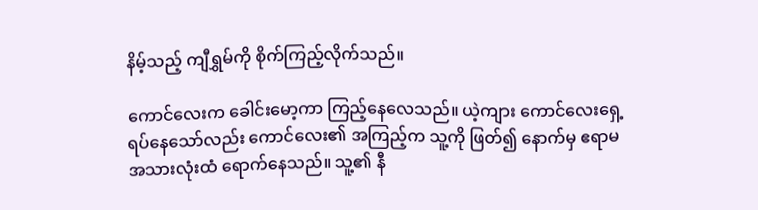နိမ့်သည့် ကျီရွှမ်ကို စိုက်ကြည့်လိုက်သည်။

ကောင်လေးက ခေါင်းမော့ကာ ကြည့်နေလေသည်။ ယဲ့ကျား ကောင်လေးရှေ့ရပ်နေသော်လည်း ကောင်လေး၏ အကြည့်က သူ့ကို ဖြတ်၍ နောက်မှ ‌ဧရာမအသားလုံးထံ ရောက်နေသည်။ သူ့၏ နီ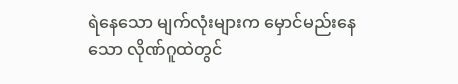ရဲနေသော မျက်လုံးများက မှောင်မည်းနေသော လိုဏ်ဂူထဲတွင်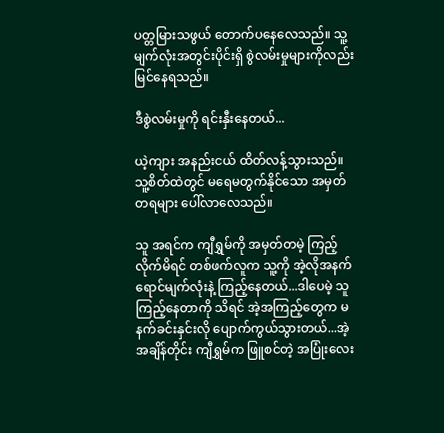ပတ္တမြားသဖွယ် တောက်ပနေလေသည်။ သူ့မျက်လုံးအတွင်းပိုင်းရှိ စွဲလမ်းမှုများကိုလည်း မြင်နေရသည်။

ဒီစွဲလမ်းမှုကို ရင်းနှီးနေတယ်...

ယဲ့ကျား အနည်းငယ် ထိတ်လန့်သွားသည်။ သူ့စိတ်ထဲတွင် မရေမတွက်နိုင်သော အမှတ်တရများ ပေါ်လာလေသည်။

သူ အရင်က ကျီရွှမ်ကို အမှတ်တမဲ့ ကြည့်လိုက်မိရင် တစ်ဖက်လူက သူ့ကို အဲ့လိုအနက်ရောင်မျက်လုံးနဲ့ ကြည့်နေတယ်...ဒါပေမဲ့ သူကြည့်နေတာကို သိရင် အဲ့အကြည့်တွေက မနက်ခင်းနှင်းလို ပျောက်ကွယ်သွားတယ်...အဲ့အချိန်တိုင်း ကျီရွှမ်က ဖြူစင်တဲ့ အပြုံးလေး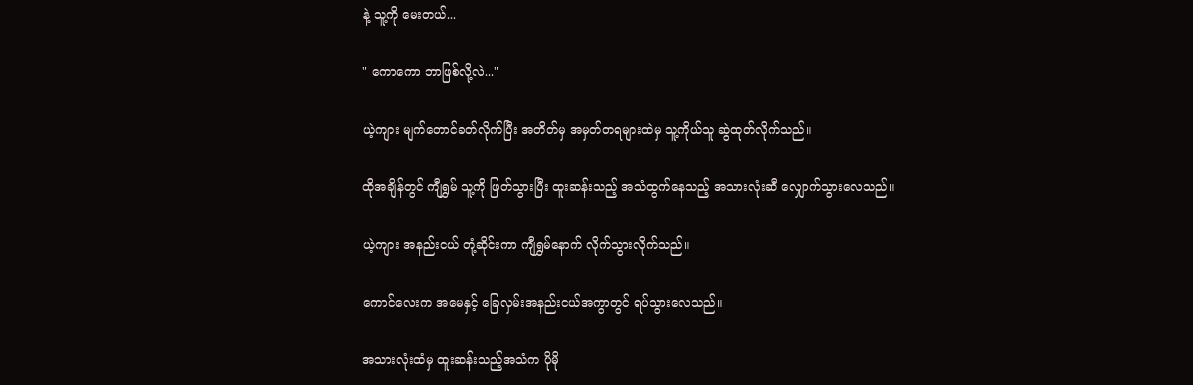နဲ့ သူ့ကို မေးတယ်...

" ကောကော ဘာဖြစ်လို့လဲ..."

ယဲ့ကျား မျက်တောင်ခတ်လိုက်ပြီး အတိတ်မှ အမှတ်တရများထဲမှ သူ့ကိုယ်သူ ဆွဲထုတ်လိုက်သည်။

ထိုအချိန်တွင် ကျီရွှမ် သူ့ကို ဖြတ်သွားပြီး ထူးဆန်းသည့် အသံထွက်နေသည့် အသားလုံးဆီ လျှောက်သွားလေသည်။

ယဲ့ကျား အနည်းငယ် တုံ့ဆိုင်းကာ ကျီရွှမ်နောက် လိုက်သွားလိုက်သည်။

ကောင်လေးက အမေနှင့် ခြေလှမ်းအနည်းငယ်အကွာတွင် ရပ်သွားလေသည်။

အသားလုံးထံမှ ထူးဆန်းသည့်အသံက ပိုမို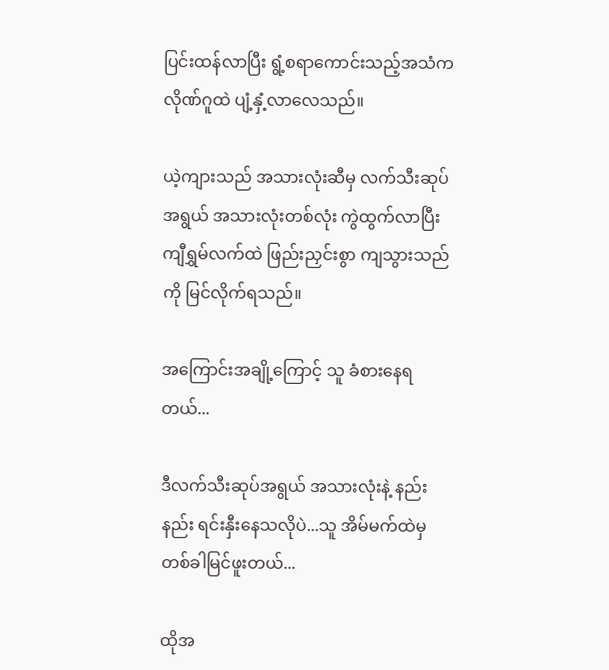ပြင်းထန်လာပြီး ရွံ့စရာကောင်းသည့်အသံက လိုဏ်ဂူထဲ ပျံ့နှံ့လာလေသည်။

ယဲ့ကျားသည် အသားလုံးဆီမှ လက်သီးဆုပ်အရွယ် အသားလုံးတစ်လုံး ကွဲထွက်လာပြီး ကျီရွှမ်လက်ထဲ ဖြည်းညှင်းစွာ ကျသွားသည်ကို မြင်လိုက်ရသည်။

အကြောင်းအချို့ကြောင့် သူ ခံစားနေရတယ်...

ဒီလက်သီးဆုပ်အရွယ် အသားလုံးနဲ့ နည်းနည်း ရင်းနှီးနေသလိုပဲ...သူ အိမ်မက်ထဲမှ တစ်ခါမြင်ဖူးတယ်...

ထိုအ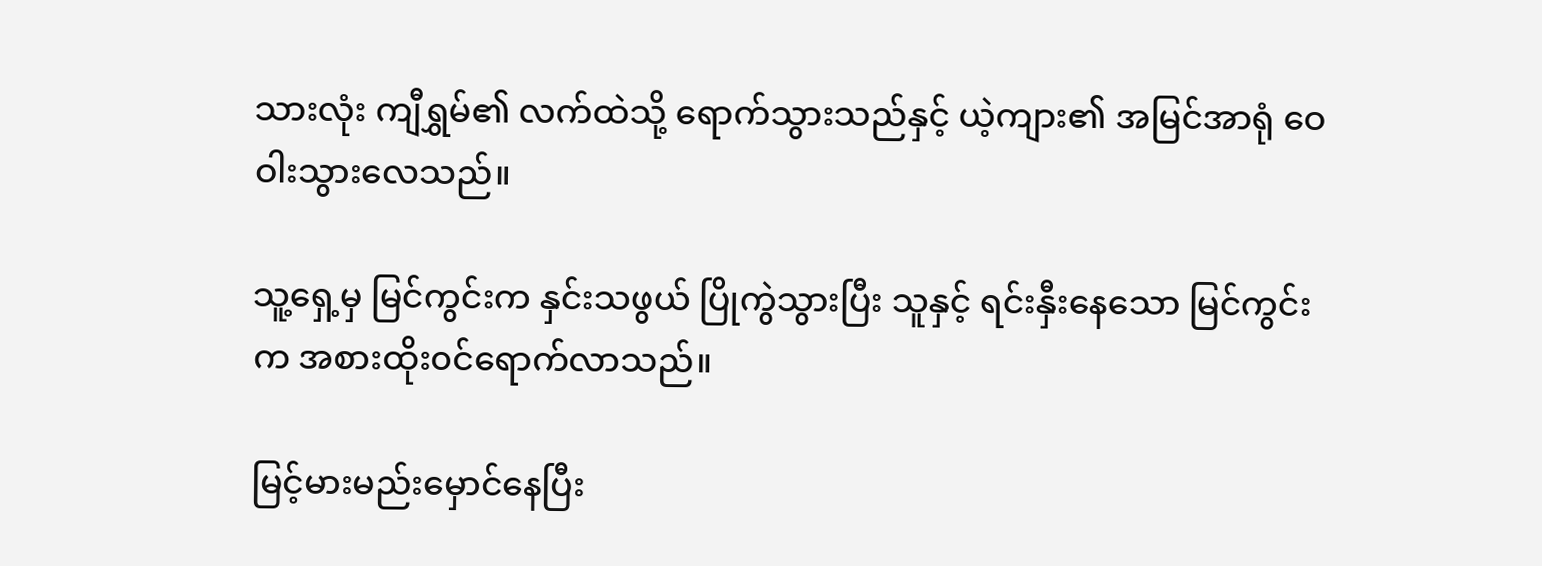သားလုံး ကျီရွှမ်၏ လက်ထဲသို့ ရောက်သွားသည်နှင့် ယဲ့ကျား၏ အမြင်အာရုံ ဝေဝါးသွားလေသည်။

သူ့ရှေ့မှ မြင်ကွင်းက နှင်းသဖွယ် ပြိုကွဲသွားပြီး သူနှင့် ရင်းနှီးနေသော မြင်ကွင်းက အစားထိုး၀င်ရောက်လာသည်။

မြင့်မားမည်းမှောင်နေပြီး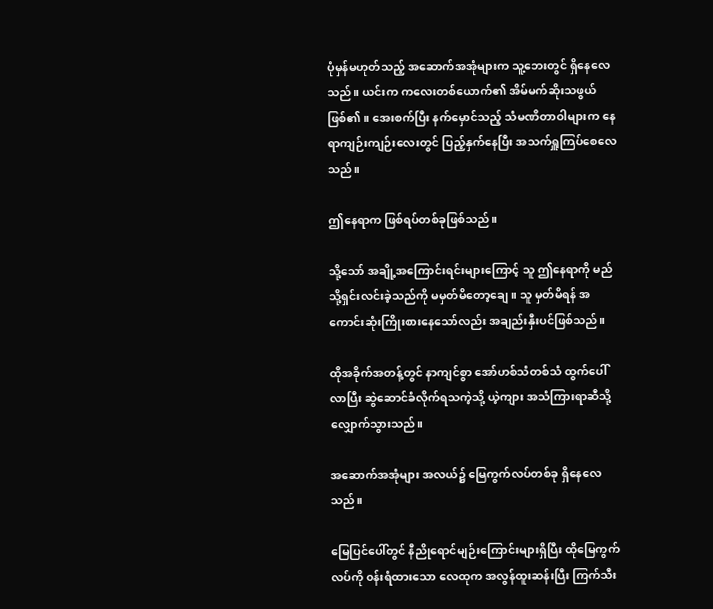ပုံမှန်မဟုတ်သည့် အဆောက်အအုံများက သူ့ဘေးတွင် ရှိနေလေသည်။ ယင်းက ကလေးတစ်ယောက်၏ အိမ်မက်ဆိုးသဖွယ်ဖြစ်၏။ အေးစက်ပြီး နက်မှောင်သည့် သံမဏိတာဝါများက ‌နေရာကျဉ်းကျဉ်းလေးတွင် ပြည့်နှက်နေပြီး အသက်ရှူကြပ်စေလေသည်။

ဤနေရာက ဖြစ်ရပ်တစ်ခုဖြစ်သည်။

သို့သော် အချို့အကြောင်းရင်းများကြောင့် သူ ဤနေရာကို မည်သို့ရှင်းလင်းခဲ့သည်ကို မမှတ်မိတော့ချေ။ သူ မှတ်မိရန် အကောင်းဆုံးကြိုးစားနေသော်လည်း အချည်းနှီးပင်ဖြစ်သည်။

ထိုအခိုက်အတန့်တွင် နာကျင်စွာ အော်ဟစ်သံတစ်သံ ထွက်ပေါ်လာပြီး ဆွဲ‌ဆောင်ခံလိုက်ရသကဲ့သို့ ယဲ့ကျား အသံကြားရာဆီသို့ လျှောက်သွားသည်။

အ‌ဆောက်အအုံများ အလယ်၌ မြေကွက်လပ်တစ်ခု ရှိနေလေသည်။

မြေပြင်ပေါ်တွင် နီညိုရောင်မျဉ်းကြောင်းများရှိပြီး ထိုမြေကွက်လပ်ကို ၀န်းရံထားသော လေထုက အလွန်ထူးဆန်းပြီး ကြက်သီး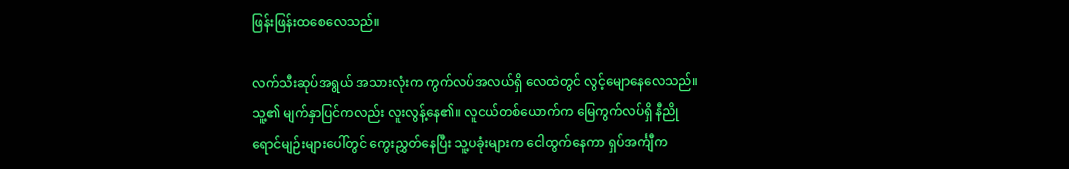ဖြန်းဖြန်းထစေလေသည်။

လက်သီးဆုပ်အရွယ် အသားလုံးက ကွက်လပ်အလယ်ရှိ လေထဲတွင် လွင့်မျောနေလေသည်။ သူ့၏ မျက်နှာပြင်ကလည်း လူးလွန့်နေ၏။ လူငယ်တစ်ယောက်က မြေကွက်လပ်ရှိ နီညိုရောင်မျဉ်းများပေါ်တွင် ကွေးညွှတ်နေပြီး သူ့ပခုံးများက ငေါထွက်နေကာ ရှပ်အင်္ကျီက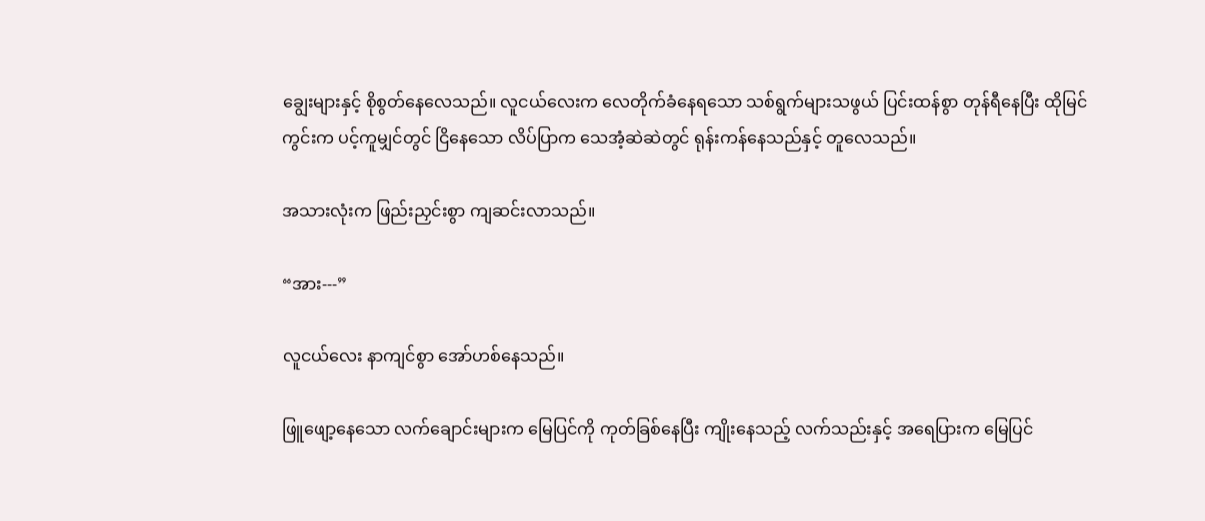ချွေးများနှင့် စိုစွတ်နေလေသည်။ လူငယ်လေးက လေတိုက်ခံနေရသော သစ်ရွက်များသဖွယ် ပြင်းထန်စွာ တုန်ရီနေပြီး ထိုမြင်ကွင်းက ပင့်ကူမျှင်တွင် ငြိနေသော လိပ်ပြာက သေအံ့ဆဲဆဲတွင် ရုန်းကန်နေသည်နှင့် တူလေသည်။

အသားလုံးက ဖြည်းညှင်းစွာ ကျဆင်းလာသည်။

“အား---”

လူငယ်လေး နာကျင်စွာ အော်ဟစ်နေသည်။

ဖြူဖျော့နေသော လက်ချောင်းများက မြေပြင်ကို ကုတ်ခြစ်နေပြီး ကျိုးနေသည့် လက်သည်းနှင့် အရေပြားက မြေပြင်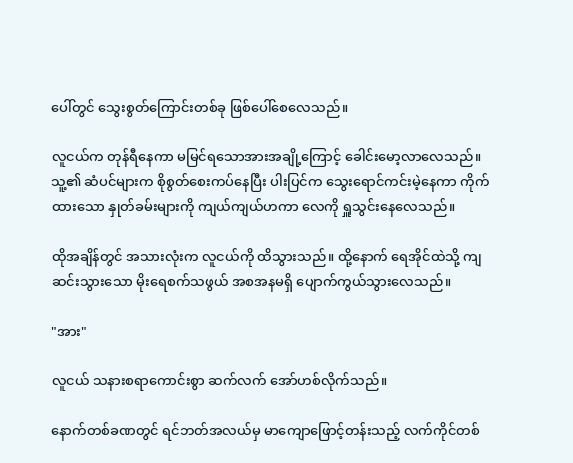ပေါ်တွင် သွေးစွတ်ကြောင်းတစ်ခု ဖြစ်ပေါ်စေလေသည်။

လူငယ်က တုန်ရီနေကာ မမြင်ရသောအားအချို့ကြောင့် ခေါင်းမော့လာလေသည်။ သူ့၏ ဆံပင်များက စိုစွတ်စေးကပ်နေပြီး ပါးပြင်က သွေးရောင်ကင်းမဲ့နေကာ ကိုက်ထားသော နှုတ်ခမ်းများကို ကျယ်ကျယ်ဟကာ လေကို ရှူသွင်းနေလေသည်။

ထိုအချိန်တွင် အသားလုံးက လူငယ်ကို ထိသွားသည်။ ထို့‌‌နောက် ရေအိုင်ထဲသို့ ကျဆင်းသွားသော မိုးရေစက်သဖွယ် အစအနမရှိ ပျောက်ကွယ်သွားလေသည်။

"အား"

လူငယ် သနားစရာကောင်းစွာ ဆက်လက် အော်ဟစ်လိုက်သည်။

နောက်တစ်ခဏတွင် ရင်ဘတ်အလယ်မှ မာကျောဖြောင့်တန်းသည့် လက်ကိုင်တစ်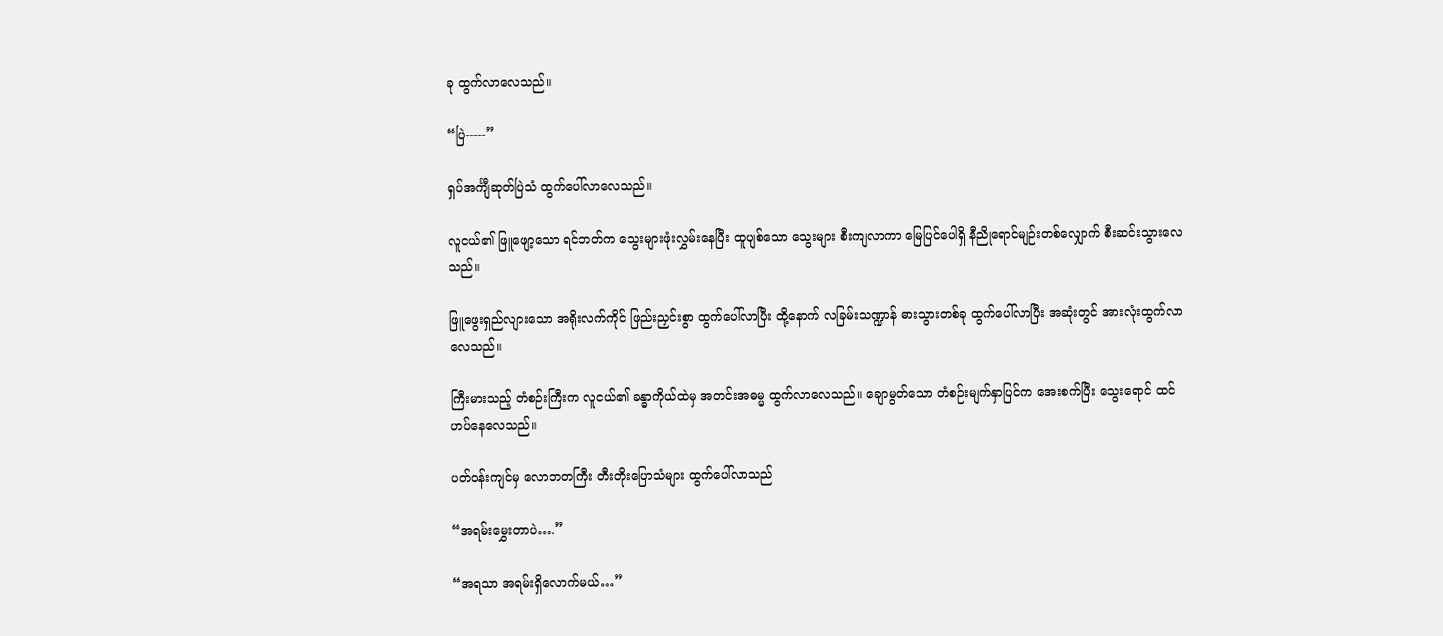ခု ထွက်လာလေသည်။

“ပြဲ-----”

ရှပ်အင်္ကျီဆုတ်ပြဲသံ ထွက်ပေါ်လာလေသည်။

လူငယ်၏ ဖြူဖျော့သော ရင်ဘတ်က သွေးများဖုံးလွှမ်းနေပြီး ထူပျစ်သော သွေးများ စီးကျလာကာ မြေပြင်ပေါရှိ နီညိုရောင်မျဉ်းတစ်လျှောက် စီးဆင်းသွားလေသည်။

ဖြူဖွေးရှည်လျား‌သော အရိုးလက်ကိုင် ဖြည်းညှင်းစွာ ထွက်ပေါ်လာပြီး ထို့နောက် လခြမ်းသဏ္ဍာန် ဓားသွားတစ်ခု ထွက်ပေါ်လာပြီး အဆုံးတွင် အားလုံးထွက်လာလေသည်။

ကြီးမားသည့် တံစဉ်းကြီးက လူငယ်၏ ခန္ဓာကိုယ်ထဲမှ အတင်းအဓမ္မ ထွက်လာလေသည်။ ချောမွတ်သော တံစဉ်းမျက်နှာပြင်က ‌အေးစက်ပြီး သွေးရောင် ထင်ဟပ်နေလေသည်။

ပတ်၀န်းကျင်မှ လောဘတကြီး တီးတိုးပြောသံများ ထွက်ပေါ်လာသည်

“အရမ်းမွှေးတာပဲ….”

“အရသာ အရမ်းရှိလောက်မယ်…”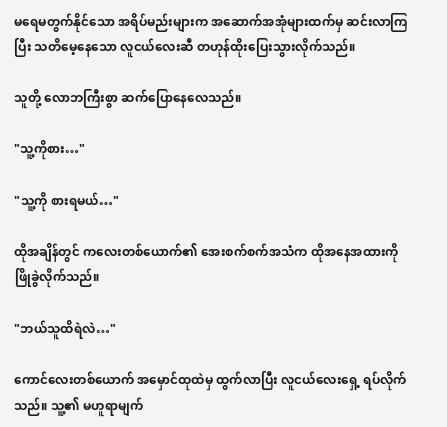မရေမတွက်နိုင်သော အရိပ်မည်းများက အဆောက်အအုံများထက်မှ ဆင်းလာကြပြီး သတိမေ့နေသော လူငယ်လေးဆီ တဟုန်ထိုးပြေးသွားလိုက်သည်။

သူတို့ လောဘကြီးစွာ ဆက်ပြောနေလေသည်။

"သူ့ကိုစား…"

"သူ့ကို စားရမယ်…"

ထိုအချိန်တွင် ကလေးတစ်ယောက်၏ အေးစက်စက်အသံက ထို‌အနေအထားကို ဖြိုခွဲလိုက်သည်။

"ဘယ်သူထိရဲလဲ…"

ကောင်လေးတစ်ယောက် အမှောင်ထုထဲမှ ထွက်လာပြီး လူငယ်လေးရှေ့ ရပ်လိုက်သည်။ သူ့၏ မဟူရာမျက်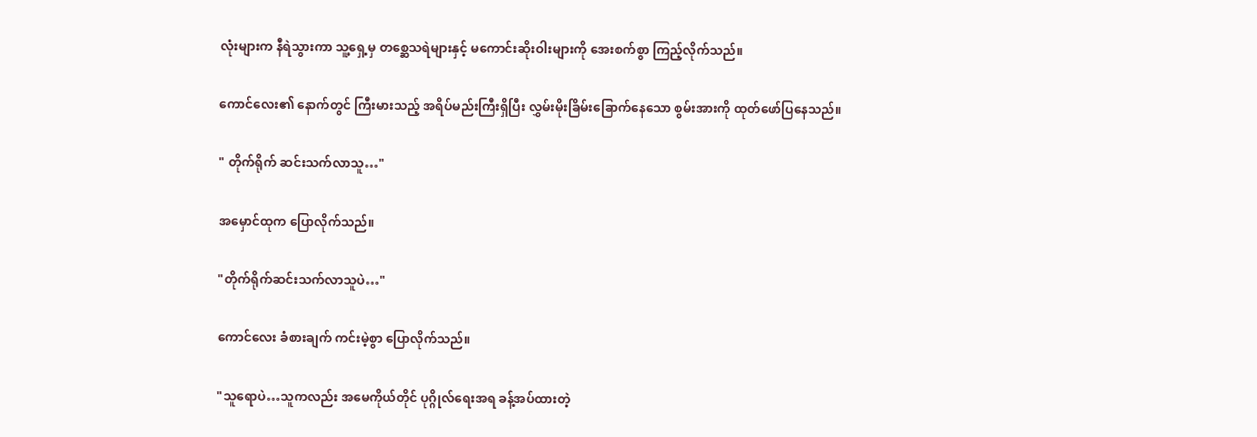လုံးများက နီရဲသွားကာ သူ့ရှေ့မှ တစ္ဆေသရဲများနှင့် မကောင်းဆိုးဝါးများကို အေးစက်စွာ ကြည့်လိုက်သည်။

ကောင်လေး၏ ‌နောက်တွင် ကြီးမားသည့် အရိပ်မည်းကြီးရှိပြီး လွှမ်းမိုးခြိမ်းခြောက်နေသော စွမ်းအားကို ထုတ်ဖော်ပြနေသည်။

" တိုက်ရိုက် ဆင်းသက်လာသူ…"

အမှောင်ထုက ပြောလိုက်သည်။

"တိုက်ရိုက်ဆင်းသက်လာသူပဲ…"

ကောင်လေး ခံစားချက် ကင်းမဲ့စွာ ပြောလိုက်သည်။

"သူရောပဲ…သူကလည်း အမေကိုယ်တိုင် ပုဂ္ဂိုလ်ရေးအရ ခန့်အပ်ထားတဲ့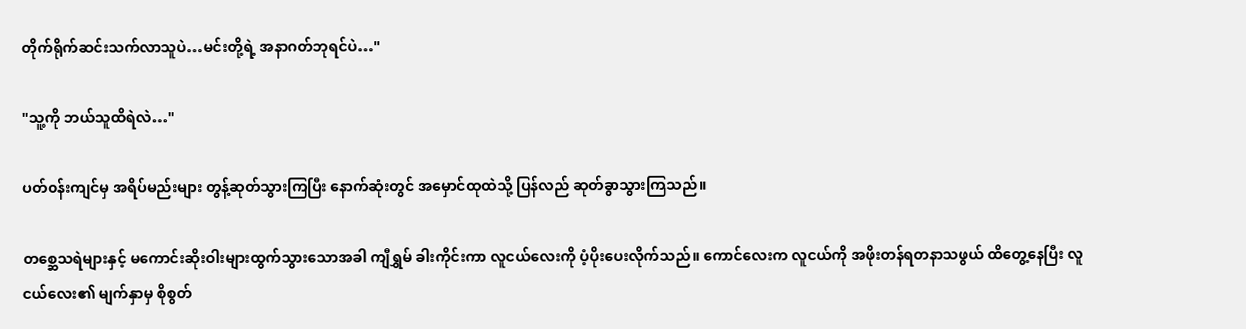တိုက်ရိုက်ဆင်းသက်လာသူပဲ…မင်းတို့ရဲ့ အနာဂတ်ဘုရင်ပဲ…"

"သူ့ကို ဘယ်သူထိရဲလဲ…"

ပတ်၀န်းကျင်မှ အရိပ်မည်းများ တွန့်ဆုတ်သွားကြပြီး နောက်ဆုံးတွင် အမှောင်ထုထဲသို့ ပြန်လည် ဆုတ်ခွာသွားကြသည်။

တစ္ဆေသရဲများနှင့် မကောင်းဆိုးဝါးများထွက်သွားသောအခါ ကျီရွှမ် ခါးကိုင်းကာ လူငယ်လေးကို ပံ့ပိုးပေးလိုက်သည်။ ကောင်လေးက လူငယ်ကို အဖိုးတန်ရတနာသဖွယ် ထိတွေ့နေပြီး လူငယ်လေး၏ မျက်နှာမှ စိုစွတ်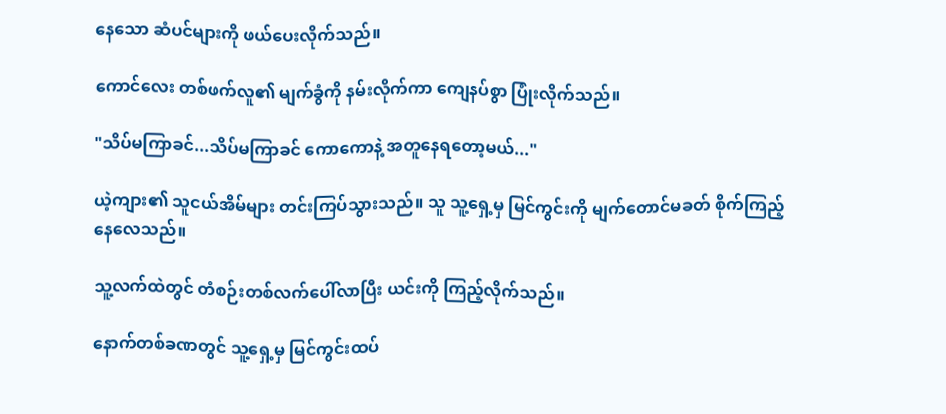နေသော ဆံပင်များကို ဖယ်ပေးလိုက်သည်။

ကောင်လေး တစ်ဖက်လူ၏ မျက်ခွံကို နမ်းလိုက်ကာ ကျေနပ်စွာ ပြုံးလိုက်သည်။

"သိပ်မကြာခင်...သိပ်မကြာခင် ကောကောနဲ့ အတူနေရတော့မယ်..."

ယဲ့ကျား၏ သူငယ်အိမ်များ တင်းကြပ်သွားသည်။ သူ ‌သူ့ရှေ့မှ မြင်ကွင်းကို ‌မျက်တောင်မခတ် စိုက်ကြည့်နေလေသည်။

သူ့လက်ထဲတွင် တံစဉ်းတစ်လက်ပေါ်လာပြီး ယင်းကို ကြည့်လိုက်သည်။

နောက်တစ်ခဏတွင် သူ့ရှေ့မှ မြင်ကွင်းထပ်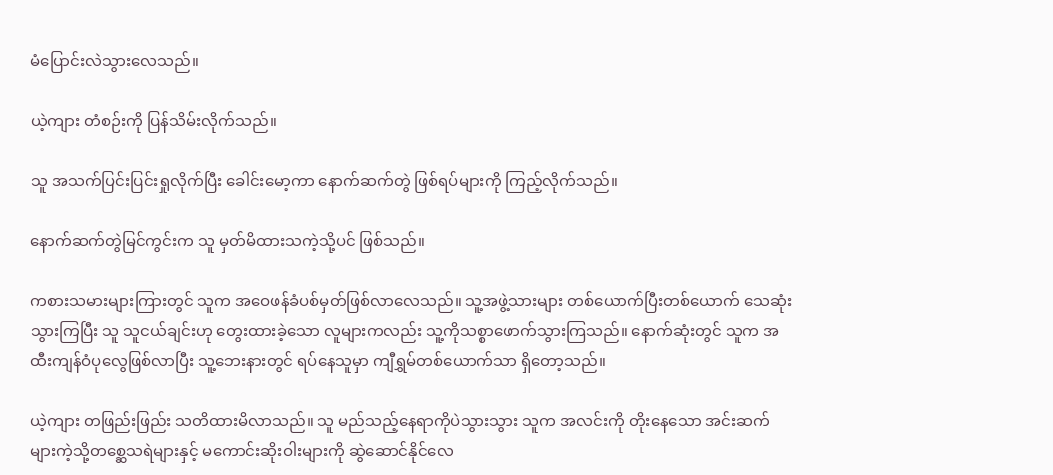မံပြောင်းလဲသွားလေသည်။

ယဲ့ကျား တံစဉ်းကို ပြန်သိမ်းလိုက်သည်။

သူ အသက်ပြင်းပြင်းရှုလိုက်ပြီး ခေါင်းမော့ကာ နောက်ဆက်တွဲ ဖြစ်ရပ်များကို ကြည့်လိုက်သည်။

နောက်ဆက်တွဲမြင်ကွင်းက သူ မှတ်မိထားသကဲ့သို့ပင် ဖြစ်သည်။

ကစားသမားများကြားတွင် သူက အဝေဖန်ခံပစ်မှတ်ဖြစ်လာလေသည်။ သူ့အဖွဲ့သားများ တစ်ယောက်ပြီးတစ်ယောက် သေဆုံးသွားကြပြီး သူ သူငယ်ချင်းဟု တွေးထား‌ခဲ့သော လူများကလည်း သူ့ကိုသစ္စာဖောက်သွားကြသည်။ နောက်ဆုံးတွင် သူက အထီးကျန်ဝံပုလွေဖြစ်လာပြီး သူ့ဘေးနားတွင် ရပ်နေ‌သူမှာ ကျီရွှမ်တစ်ယောက်သာ ရှိ‌တော့သည်။

ယဲ့ကျား တဖြည်းဖြည်း သတိထားမိလာသည်။ သူ မည်သည့်နေရာကိုပဲသွားသွား သူက အလင်းကို တိုးနေသော အင်းဆက်များကဲ့သို့တစ္ဆေသရဲများနှင့် မကောင်းဆိုးဝါးများကို ဆွဲဆောင်နိုင်လေ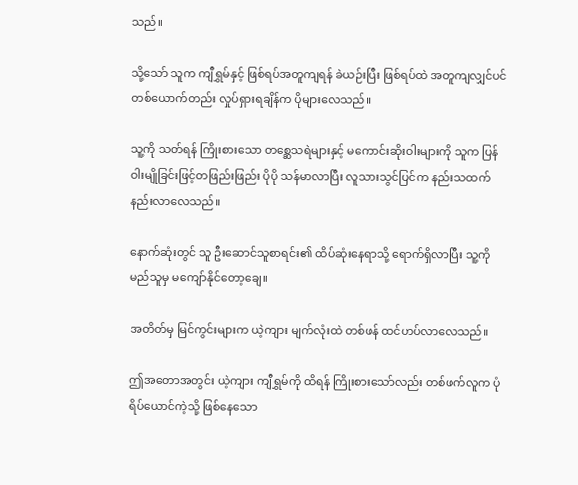သည်။

သို့သော် သူက ကျီရွှမ်နှင့် ဖြစ်ရပ်အတူကျရန် ခဲယဉ်းပြီး ဖြစ်ရပ်ထဲ အတူကျလျှင်ပင် တစ်ယောက်တည်း လှုပ်ရှားရချိန်က ပိုများလေသည်။

သူ့ကို သတ်ရန် ကြိုးစားသော တစ္ဆေသရဲများနှင့် မကောင်းဆိုးဝါးများကို သူက ပြန်ဝါးမျိုခြင်းဖြင့်တဖြည်းဖြည်း ပိုပို သန်မာလာပြီး လူသားသွင်ပြင်က နည်းသထက် နည်းလာလေသည်။

နောက်ဆုံးတွင် သူ ဦးဆောင်သူစာရင်း၏ ထိပ်ဆုံးနေရာသို့ ရောက်ရှိလာပြီး သူ့ကို မည်သူမှ မကျော်‌နိုင်‌တော့ချေ။

အတိတ်မှ မြင်ကွင်းများက ယဲ့ကျား မျက်လုံးထဲ တစ်ဖန် ထင်ဟပ်လာလေသည်။

ဤအတောအတွင်း ယဲ့ကျား ကျီရွှမ်ကို ထိရန် ကြိုးစားသော်လည်း တစ်ဖက်လူက ပုံရိပ်ယောင်ကဲ့သို့ ဖြစ်နေသော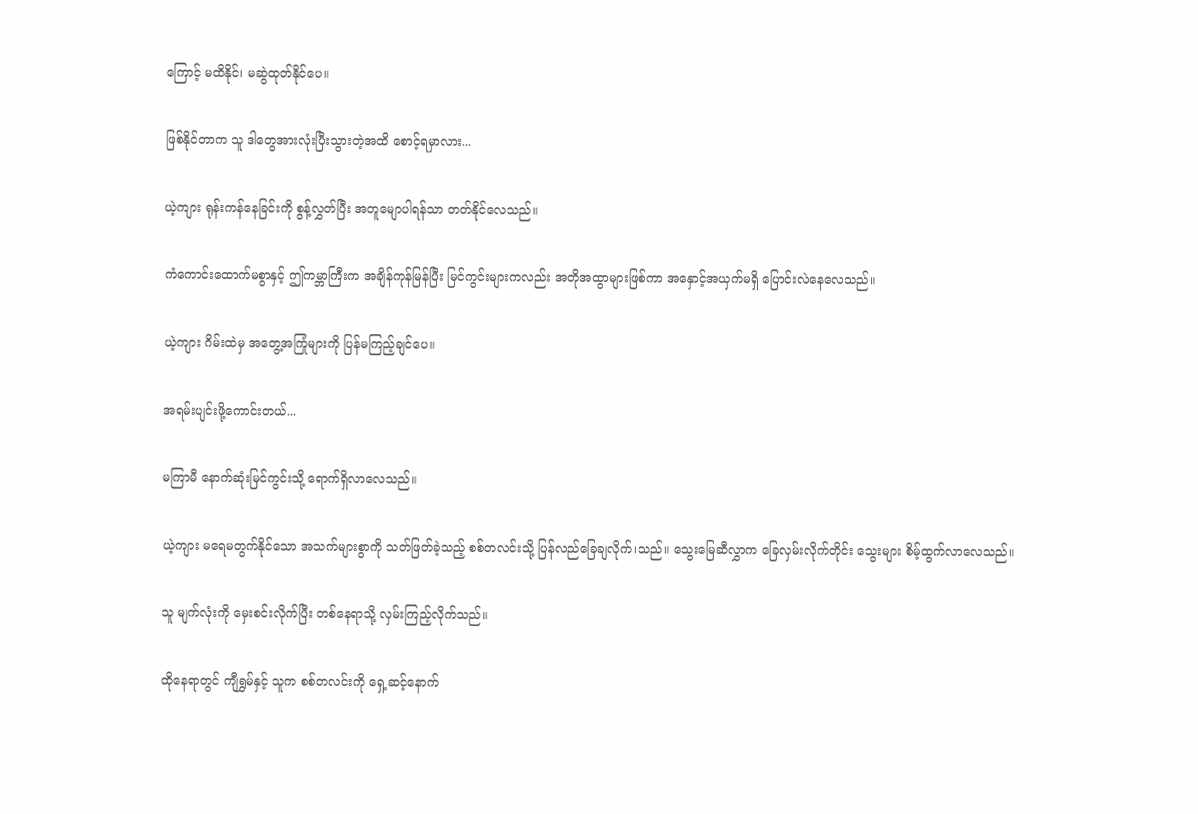ကြောင့် မထိနိုင်၊ မဆွဲထုတ်နိုင်ပေ။

ဖြစ်နိုင်တာက သူ ဒါတွေအားလုံးပြီးသွားတဲ့အထိ စောင့်ရမှာလား...

ယဲ့ကျား ရုန်းကန်နေခြင်းကို စွန့်လွှတ်ပြီး အတူမျောပါရန်သာ တတ်နိုင်လေသည်။

ကံကောင်းထောက်မစွာနှင့် ဤကမ္ဘာကြီးက အချိန်ကုန်မြန်ပြီး မြင်ကွင်းများကလည်း အတိုအထွာများဖြစ်ကာ အနှောင့်အယှက်မရှိ ပြောင်းလဲနေလေသည်။

ယဲ့ကျား ဂိမ်းထဲမှ အတွေ့အကြုံများကို ပြန်မကြည့်ချင်ပေ။

အရမ်းပျင်းဖို့ကောင်းတယ်...

မကြာမီ နောက်ဆုံးမြင်ကွင်းသို့ ရောက်ရှိလာလေသည်။

ယဲ့ကျား မရေမတွက်နိုင်သော အသက်များစွာကို သတ်ဖြတ်ခဲ့သည့် စစ်တလင်းသို့ ပြန်လည်ခြေချလိုက်၊သည်။ သွေးမြေဆီလွှာက ခြေလှမ်းလိုက်တိုင်း သွေးများ စိမ့်ထွက်လာလေသည်။

သူ မျက်လုံးကို မှေးစင်းလိုက်ပြီး တစ်နေရာသို့ လှမ်းကြည့်လိုက်သည်။

ထိုနေရာတွင် ကျီရွှမ်နှင့် သူက စစ်တလင်းကို ရှေ့ဆင့်နောက်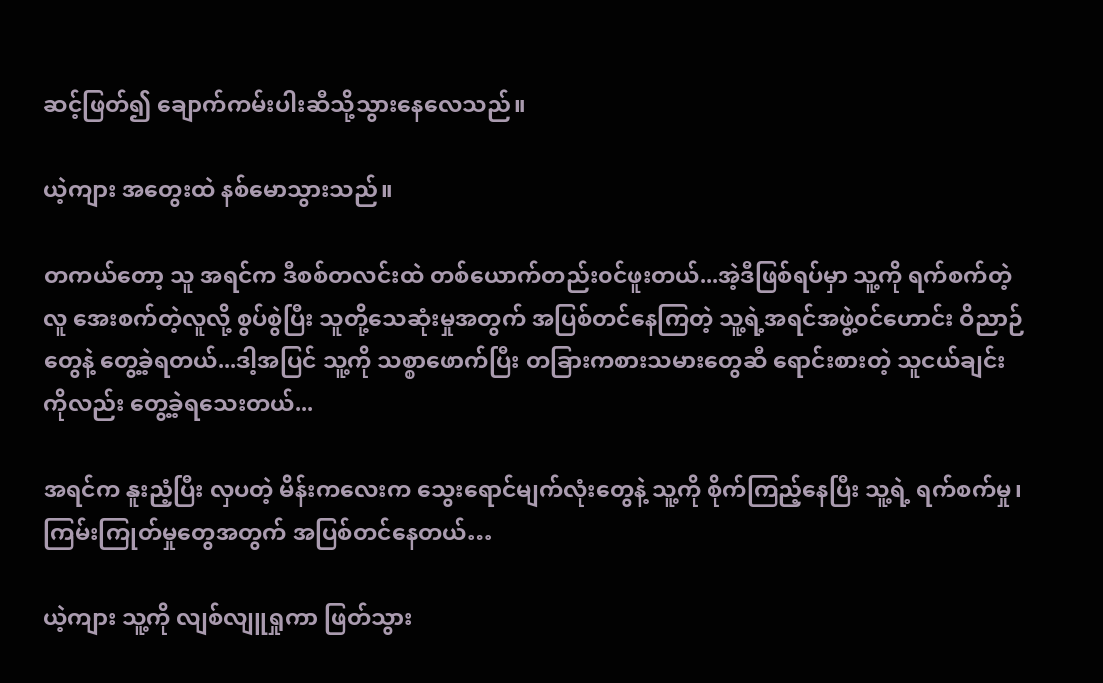ဆင့်ဖြတ်၍ ချောက်ကမ်းပါးဆီသို့သွားနေလေသည်။

ယဲ့ကျား အတွေးထဲ နစ်မောသွားသည်။

တကယ်တော့ သူ အရင်က ဒီစစ်တလင်းထဲ တစ်ယောက်တည်း၀င်ဖူးတယ်...အဲ့ဒီဖြစ်ရပ်မှာ သူ့ကို ရက်စက်တဲ့လူ အေးစက်တဲ့လူလို့ စွပ်စွဲပြီး သူတို့သေဆုံးမှုအတွက် အပြစ်တင်နေကြတဲ့ သူ့ရဲ့အရင်အဖွဲ့၀င်ဟောင်း ဝိညာဉ်တွေနဲ့ တွေ့ခဲ့ရတယ်...ဒါ့အပြင် သူ့ကို သစ္စာဖောက်ပြီး တခြားကစားသမားတွေဆီ ရောင်းစားတဲ့ သူငယ်ချင်းကိုလည်း တွေ့ခဲ့ရသေးတယ်...

အရင်က နူးညံ့ပြီး လှပတဲ့ မိန်းကလေးက သွေးရောင်မျက်လုံးတွေနဲ့ သူ့ကို စိုက်ကြည့်နေပြီး သူ့ရဲ့ ရက်စက်မှု၊ကြမ်းကြုတ်မှုတွေအတွက် အပြစ်တင်နေတယ်…

ယဲ့ကျား သူ့ကို လျစ်လျူရှုကာ ဖြတ်သွား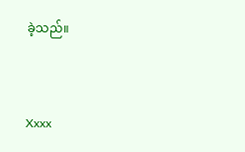ခဲ့သည်။


Xxxx